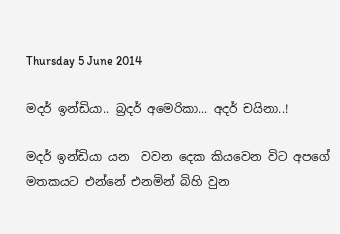Thursday 5 June 2014

මදර් ඉන්ඩියා.. බ්‍රදර් අමෙරිකා... අදර් චයිනා..!

මදර් ඉන්ඩියා යන  වවන දෙක කියවෙන විට අපගේ මතකයට එන්නේ එනමින් බිහි වුන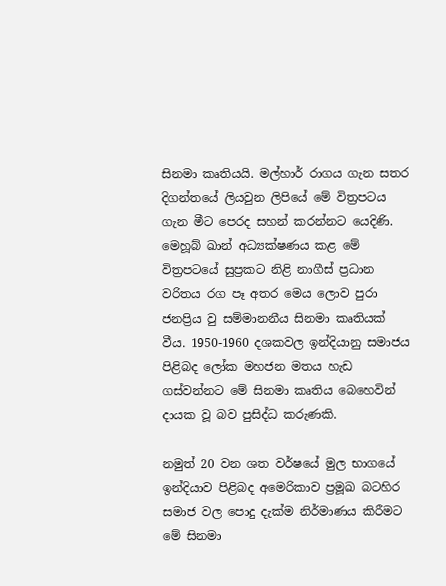සිනමා කෘතියයි. මල්හාර් රාගය ගැන සතර දිගන්තයේ ලියවුන ලිපියේ මේ විත්‍රපටය ගැන මීට පෙරද සහන් කරන්නට යෙදිණි. මෙහූබ් ඛාන් අධ්‍යක්ෂණය කළ මේ විත්‍රපටයේ සුප්‍රකට නිළි නාගීස් ප්‍රධාන වරිතය රග පෑ අතර මෙය ලොව පුරා ජනප්‍රිය වු සම්මානනීය සිනමා කෘතියක් වීය. 1950-1960 දශකවල ඉන්දියානු සමාජය පිළිබද ලෝක මහජන මතය හැඩ ගස්වන්නට මේ සිනමා කෘතිය බෙහෙවින් දායක වූ බව පුසිද්ධ කරුණකි.

නමුත් 20 වන ශත වර්ෂයේ මුල භාගයේ ඉන්දියාව පිළිබද අමෙරිකාව ප්‍රමූඛ බටහිර සමාජ වල පොදු දැක්ම නිර්මාණය කිරීමට මේ සිනමා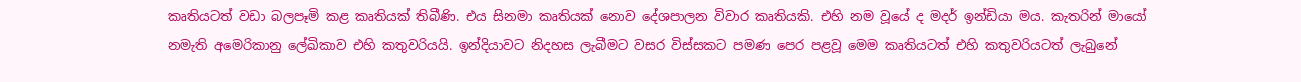කෘතියටත් වඩා බලපෑමි කළ කෘතියක් තිබීණි. එය සිනමා කෘතියක් නොව දේශපාලන විවාර කෘතියකි. එහි නම වූයේ ද මදර් ඉන්ඩියා මය. කැතරින් මායෝ නමැති අමෙරිකානු ලේඛිකාව එහි කතුවරියයි. ඉන්දියාවට නිදහස ලැබීමට වසර විස්සකට පමණ පෙර පළවූ මෙම කෘතියටත් එහි කතුවරියටත් ලැබුනේ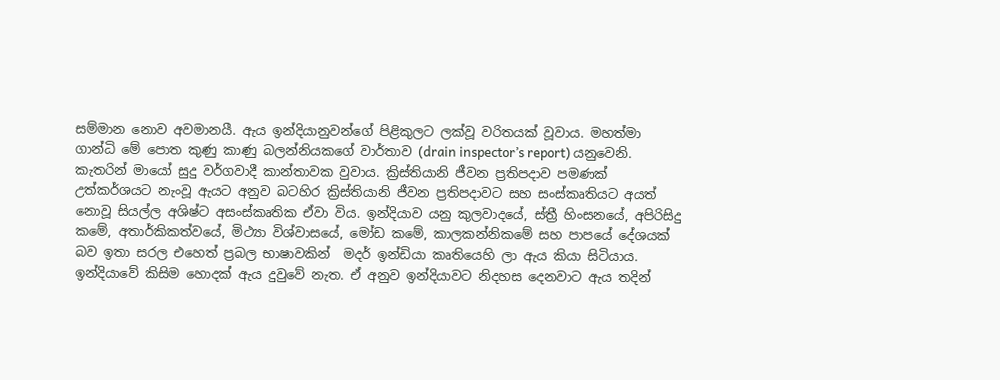සම්මාන නොව අවමානයී. ඇය ඉන්දියානුවන්ගේ පිළිකුලට ලක්වූ වරිතයක් වූවාය. මහත්මා ගාන්ධි මේ පොත කුණු කාණු බලන්නියකගේ වාර්තාව (drain inspector’s report) යනුවෙනි.
කැතරින් මායෝ සුදු වර්ගවාදී කාන්තාවක වුවාය. ක්‍රිස්තියානි ජීවන ප්‍රතිපදාව පමණක් උත්කර්ශයට නැංවූ ඇයට අනුව බටහිර ක්‍රිස්තියානි ජීවන ප්‍රතිපදාවට සහ සංස්කෘතියට අයත් නොවූ සියල්ල අශිෂ්ට අසංස්කෘතික ඒවා විය. ඉන්දියාව යනු කුලවාදයේ, ස්ත්‍රී හිංසනයේ, අපිරිසිදු කමේ, අතාර්කිකත්වයේ, මිථ්‍යා විශ්වාසයේ, මෝඩ කමේ, කාලකන්නිකමේ සහ පාපයේ දේශයක් බව ඉතා සරල එහෙත් ප්‍රබල භාෂාවකින්  මදර් ඉන්ඩියා කෘතියෙහි ලා ඇය කියා සිටියාය. ඉන්දියාවේ කිසිම හොදක් ඇය දුවුවේ නැත. ඒ අනුව ඉන්දියාවට නිදහස දෙනවාට ඇය තදින්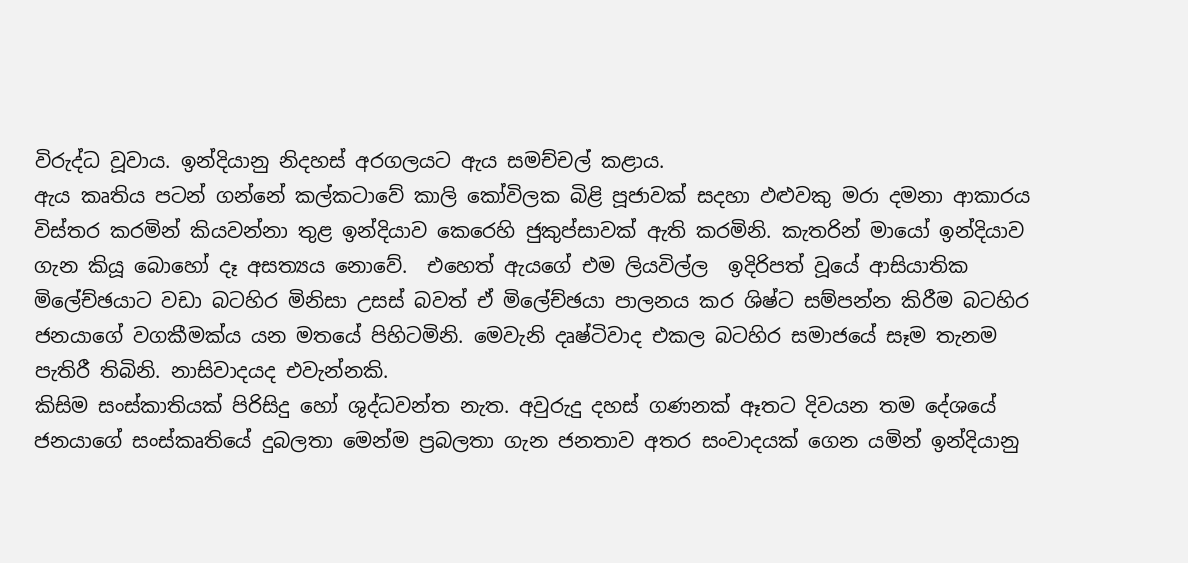විරුද්ධ වූවාය. ඉන්දියානු නිදහස් අරගලයට ඇය සමච්චල් කළාය.
ඇය කෘතිය පටන් ගන්නේ කල්කටාවේ කාලි කෝවිලක බිළි පූජාවක් සදහා ඵළුවකු මරා දමනා ආකාරය විස්තර කරමින් කියවන්නා තුළ ඉන්දියාව කෙරෙහි ජුකුප්සාවක් ඇති කරමිනි. කැතරින් මායෝ ඉන්දියාව ගැන කියූ බොහෝ දෑ අසත්‍යය නොවේ.  එහෙත් ඇයගේ එම ලියවිල්ල  ඉදිරිපත් වූයේ ආසියාතික මිලේච්ඡයාට වඩා බටහිර මිනිසා උසස් බවත් ඒ මිලේච්ඡයා පාලනය කර ශිෂ්ට සම්පන්න කිරීම බටහිර ජනයාගේ වගකීමක්ය යන මතයේ පිහිටමිනි. මෙවැනි දෘෂ්ටිවාද එකල බටහිර සමාජයේ සෑම තැනම පැතිරී තිබිනි. නාසිවාදයද එවැන්නකි.
කිසිම සංස්කාතියක් පිරිසිදු හෝ ශුද්ධවන්ත නැත. අවුරුදු දහස් ගණනක් ඈතට දිවයන තම දේශයේ ජනයාගේ සංස්කෘතියේ දුබලතා මෙන්ම ප්‍රබලතා ගැන ජනතාව අතර සංවාදයක් ගෙන යමින් ඉන්දියානු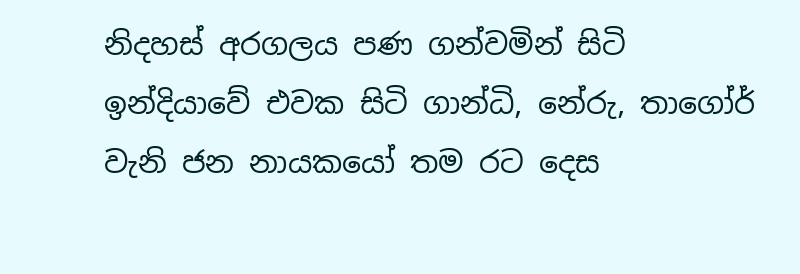නිදහස් අරගලය පණ ගන්වමින් සිටි ඉන්දියාවේ එවක සිටි ගාන්ධි, නේරු, තාගෝර් වැනි ජන නායකයෝ තම රට දෙස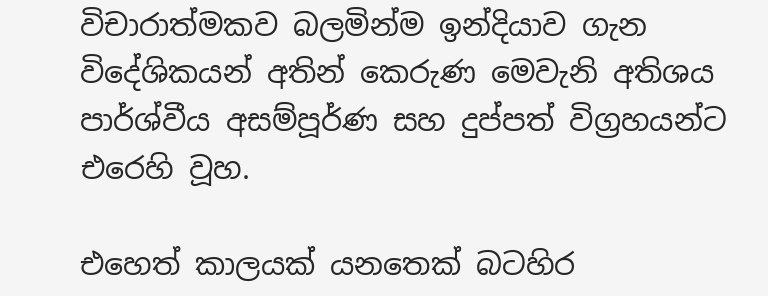විචාරාත්මකව බලමින්ම ඉන්දියාව ගැන විදේශිකයන් අතින් කෙරුණ මෙවැනි අතිශය පාර්ශ්වීය අසම්පූර්ණ සහ දුප්පත් විග්‍රහයන්ට එරෙහි වූහ.

එහෙත් කාලයක් යනතෙක් බටහිර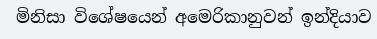මිනිසා විශේෂයෙන් අමෙරිකානුවන් ඉන්දියාව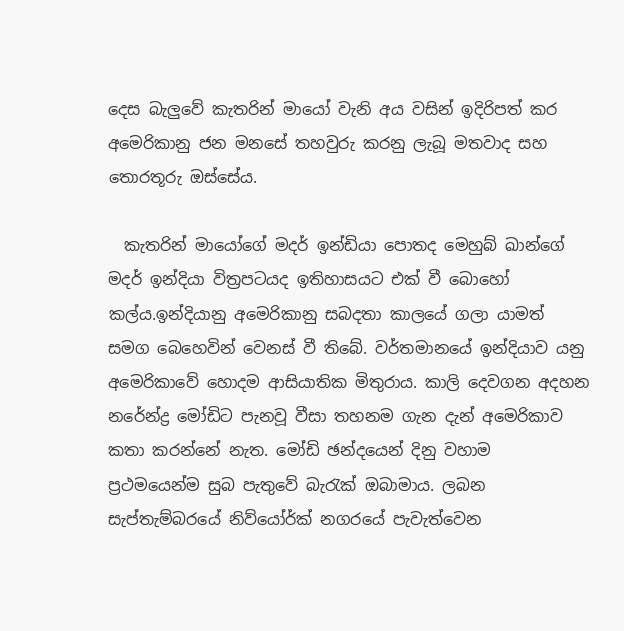දෙස බැලුවේ කැතරින් මායෝ වැනි අය වසින් ඉදිරිපත් කර අමෙරිකානු ජන මනසේ තහවුරු කරනු ලැබූ මතවාද සහ තොරතූරු ඔස්සේය.

  කැතරින් මායෝගේ මදර් ඉන්ඩියා පොතද මෙහුබ් ඛාන්ගේ මදර් ඉන්දියා විත්‍රපටයද ඉතිහාසයට එක් වී බොහෝ කල්ය.ඉන්දියානු අමෙරිකානු සබදතා කාලයේ ගලා යාමත් සමග බෙහෙවින් වෙනස් වී තිබේ. වර්තමානයේ ඉන්දියාව යනු අමෙරිකාවේ හොදම ආසියාතික මිතුරාය. කාලි දෙවගන අදහන  නරේන්ද්‍ර මෝඩිට පැනවූ වීසා තහනම ගැන දැන් අමෙරිකාව කතා කරන්නේ නැත. මෝඩි ඡන්දයෙන් දිනු වහාම ප්‍රථමයෙන්ම සුබ පැතුවේ බැරැක් ඔබාමාය. ලබන සැප්තැම්බරයේ නිව්යෝර්ක් නගරයේ පැවැත්වෙන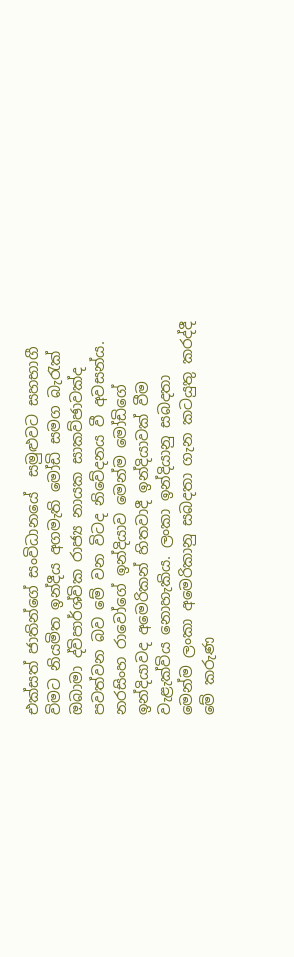එක්සත් ජාතින්ගේ සංවිධානයේ  සමුළුවට සහභාගී විමට නියමිත ඉන්දීය අගමැති මෝඩි සමග බැරැක් ඔබාමා ද්විපාර්ශ්වික රාජ්‍ය නායක සාකව්ඡාවක්ද පවත්වන බව මේ වන විටද නිවේදනය වී අවසන්ය.
නරසිංහ රාවෝගේ ඉන්දියාව මෙන්ම මෝඩිගේ ඉන්දියාවද අමෙරිකන් හිතවාදී ඉන්දියාවක් වීම වැළැක්විය නොහැකිය. ලංකා ඉන්දියානු සබදතා මෙන්ම ලංකා අමෙරිකානු සබදතා ගැන කටයුතු කරද්දී මේ කරුණ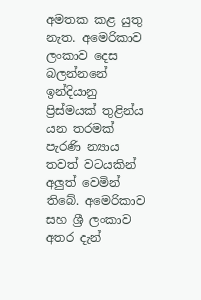අමතක කළ යුතු නැත. අමෙරිකාව ලංකාව දෙස බලන්නනේ ඉන්දියානු ප්‍රිස්මයක් තුළින්ය යන තරමක් පැරණි න්‍යාය තවත් වටයකින් අලුත් වෙමින් තිබේ. අමෙරිකාව සහ ශ්‍රී ලංකාව අතර දැන්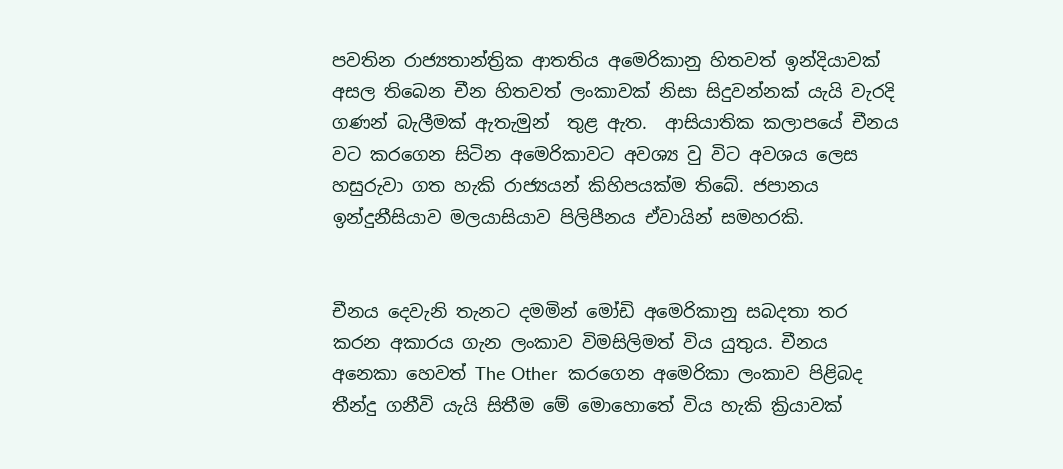පවතින රාජ්‍යතාන්ත්‍රික ආතතිය අමෙරිකානු හිතවත් ඉන්දියාවක් අසල තිබෙන චීන හිතවත් ලංකාවක් නිසා සිදුවන්නක් යැයි වැරදි ගණන් බැලීමක් ඇතැමුන්  තුළ ඇත.  ආසියාතික කලාපයේ චීනය වට කරගෙන සිටින අමෙරිකාවට අවශ්‍ය වු විට අවශය ලෙස හසුරුවා ගත හැකි රාජ්‍යයන් කිහිපයක්ම තිබේ. ජපානය ඉන්දුනීසියාව මලයාසියාව පිලිපීනය ඒවායින් සමහරකි.


චීනය දෙවැනි තැනට දමමින් මෝඩි අමෙරිකානු සබදතා තර කරන අකාරය ගැන ලංකාව විමසිලිමත් විය යුතුය. චීනය අනෙකා හෙවත් The Other  කරගෙන අමෙරිකා ලංකාව පිළිබද තීන්දු ගනීවි යැයි සිතීම මේ මොහොතේ විය හැකි ක්‍රියාවක්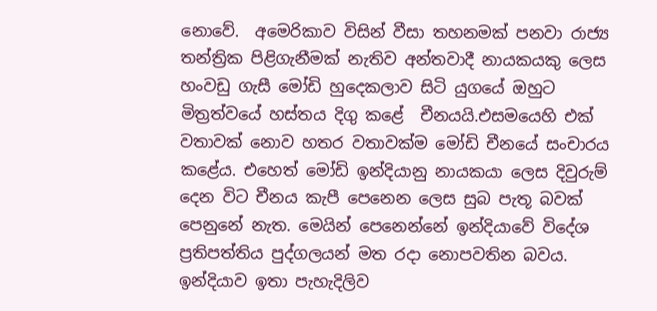නොවේ.  අමෙරිකාව විසින් වීසා තහනමක් පනවා රාජ්‍ය තන්ත්‍රික පිළිගැනීමක් නැතිව අන්තවාදී නායකයකු ලෙස හංවඩු ගැසී මෝඩි හුදෙකලාව සිටි යුගයේ ඔහුට මිත්‍රත්වයේ හස්තය දිගු කළේ  චීනයයි.එසමයෙහි එක් වතාවක් නොව හතර වතාවක්ම මෝඩි චීනයේ සංචාරය කළේය. එහෙත් මෝඩි ඉන්දියානු නායකයා ලෙස දිවුරුම් දෙන විට චීනය කැපී පෙනෙන ලෙස සුබ පැතූ බවක් පෙනුනේ නැත. මෙයින් පෙනෙන්නේ ඉන්දියාවේ විදේශ ප්‍රතිපත්තිය පුද්ගලයන් මත රදා නොපවතින බවය. ඉන්දියාව ඉතා පැහැදිලිව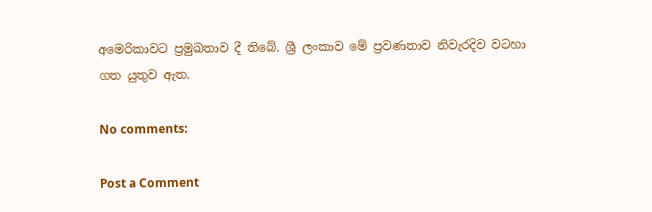අමෙරිකාවට ප්‍රමුඛතාව දී තිබේ. ශ්‍රී ලංකාව මේ ප්‍රවණතාව නිවැරදිව වටහා ගත යුතුව ඇත.

No comments:

Post a Comment